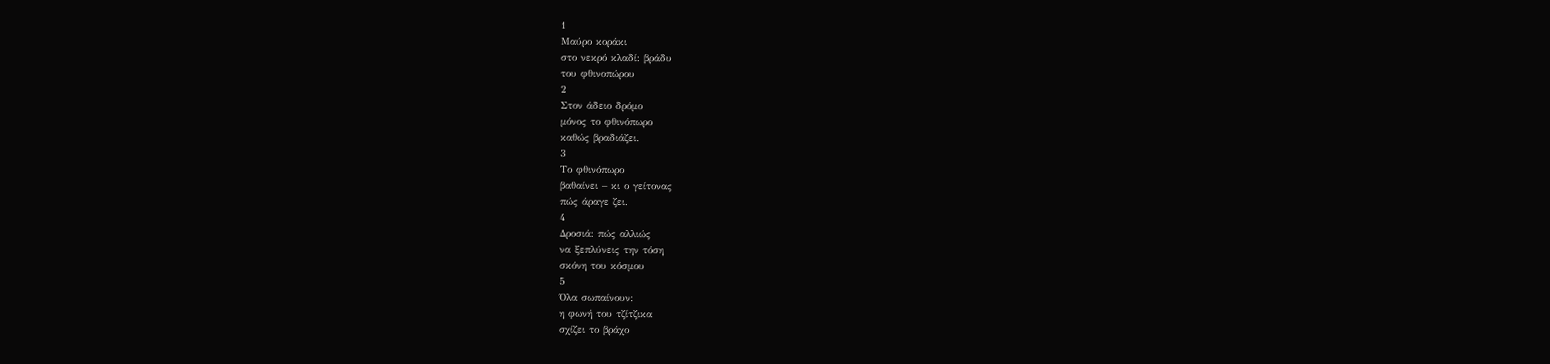1
Μαύρο κοράκι
στο νεκρό κλαδί: βράδυ
του φθινοπώρου
2
Στον άδειο δρόμο
μόνος το φθινόπωρο
καθώς βραδιάζει.
3
Το φθινόπωρο
βαθαίνει – κι ο γείτονας
πώς άραγε ζει.
4
Δροσιά: πώς αλλιώς
να ξεπλύνεις την τόση
σκόνη του κόσμου
5
Όλα σωπαίνουν:
η φωνή του τζίτζικα
σχίζει το βράχο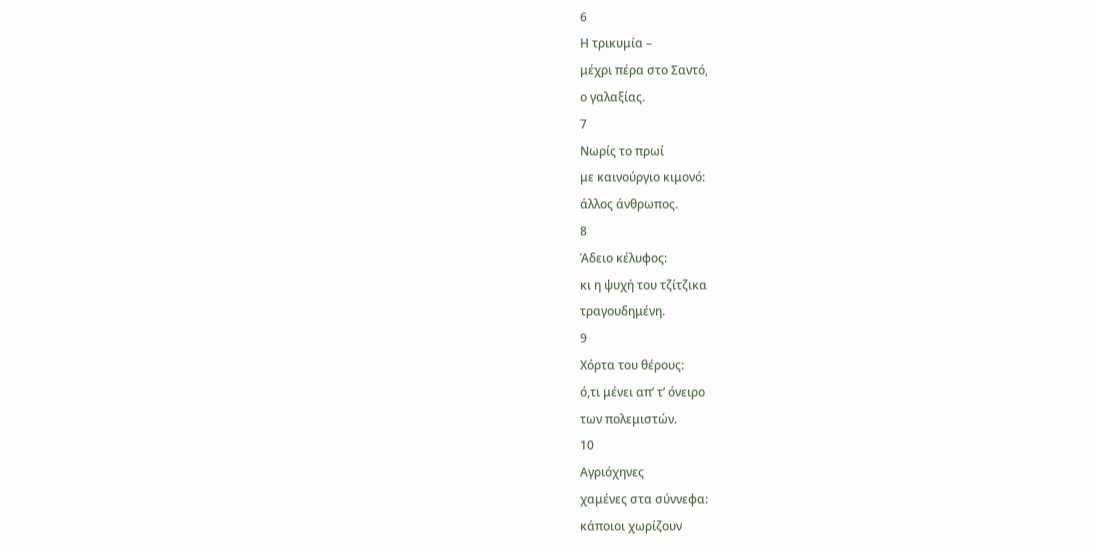6
Η τρικυμία –
μέχρι πέρα στο Σαντό,
ο γαλαξίας.
7
Νωρίς το πρωί
με καινούργιο κιμονό:
άλλος άνθρωπος.
8
Άδειο κέλυφος:
κι η ψυχή του τζίτζικα
τραγουδημένη.
9
Χόρτα του θέρους:
ό,τι μένει απ’ τ’ όνειρο
των πολεμιστών.
10
Αγριόχηνες
χαμένες στα σύννεφα:
κάποιοι χωρίζουν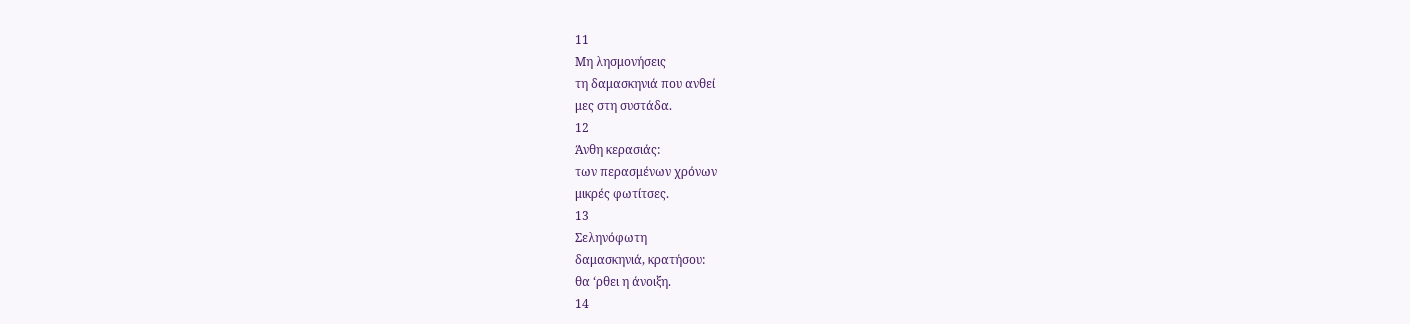11
Μη λησμονήσεις
τη δαμασκηνιά που ανθεί
μες στη συστάδα.
12
Άνθη κερασιάς:
των περασμένων χρόνων
μικρές φωτίτσες.
13
Σεληνόφωτη
δαμασκηνιά, κρατήσου:
θα ‘ρθει η άνοιξη.
14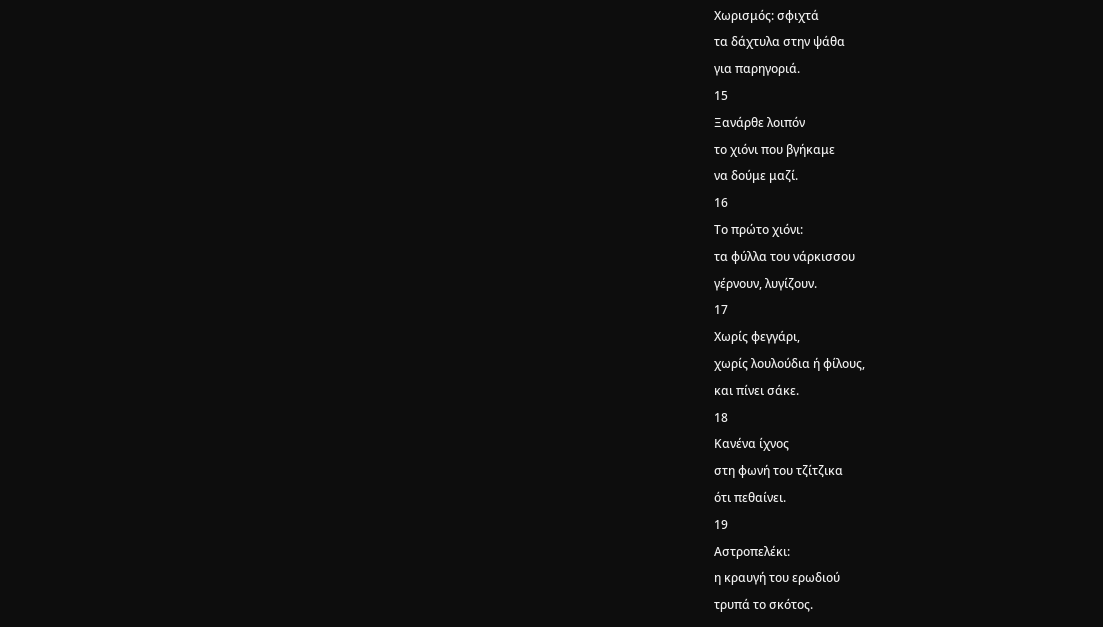Χωρισμός: σφιχτά
τα δάχτυλα στην ψάθα
για παρηγοριά.
15
Ξανάρθε λοιπόν
το χιόνι που βγήκαμε
να δούμε μαζί.
16
Το πρώτο χιόνι:
τα φύλλα του νάρκισσου
γέρνουν, λυγίζουν.
17
Χωρίς φεγγάρι,
χωρίς λουλούδια ή φίλους,
και πίνει σάκε.
18
Κανένα ίχνος
στη φωνή του τζίτζικα
ότι πεθαίνει.
19
Αστροπελέκι:
η κραυγή του ερωδιού
τρυπά το σκότος.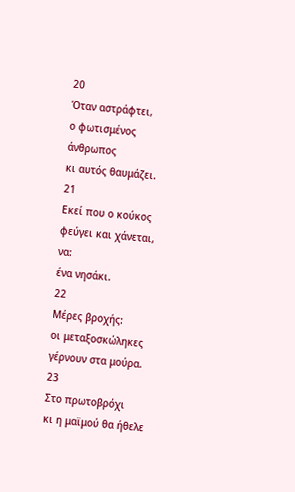20
Όταν αστράφτει,
ο φωτισμένος άνθρωπος
κι αυτός θαυμάζει.
21
Εκεί που ο κούκος
φεύγει και χάνεται, να:
ένα νησάκι.
22
Μέρες βροχής:
οι μεταξοσκώληκες
γέρνουν στα μούρα.
23
Στο πρωτοβρόχι
κι η μαϊμού θα ήθελε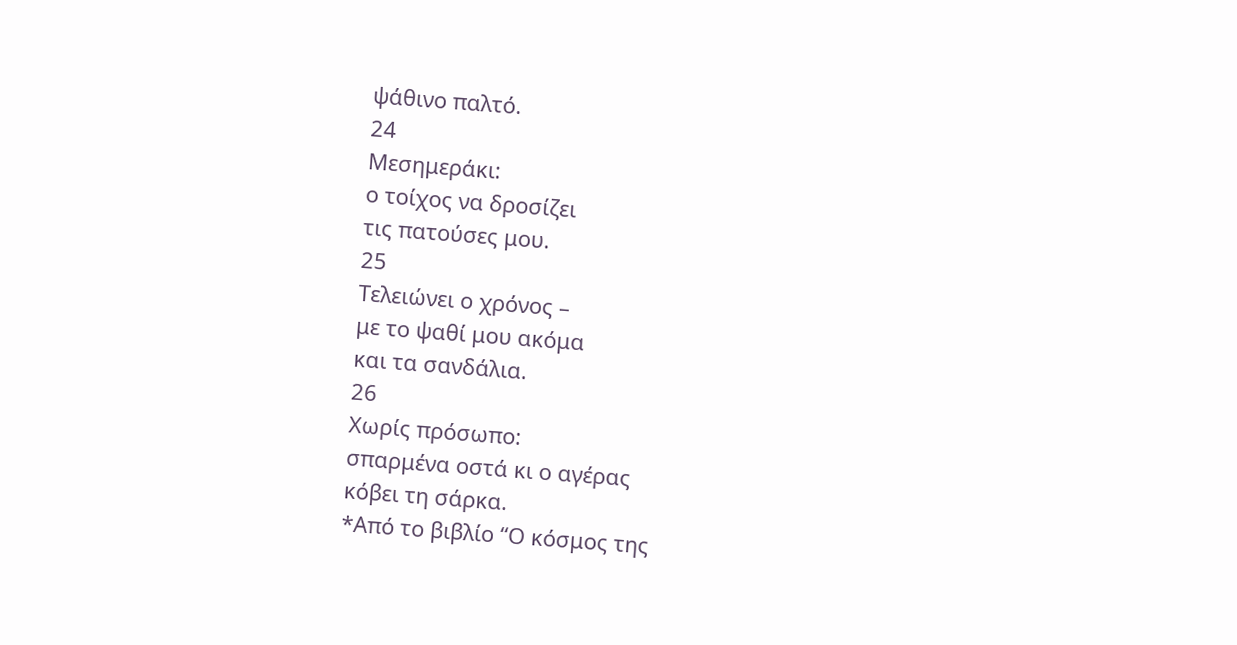ψάθινο παλτό.
24
Μεσημεράκι:
ο τοίχος να δροσίζει
τις πατούσες μου.
25
Τελειώνει ο χρόνος –
με το ψαθί μου ακόμα
και τα σανδάλια.
26
Χωρίς πρόσωπο:
σπαρμένα οστά κι ο αγέρας
κόβει τη σάρκα.
*Από το βιβλίο “Ο κόσμος της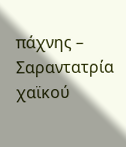πάχνης – Σαραντατρία χαϊκού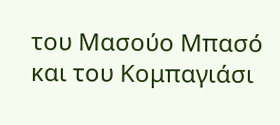του Μασούο Μπασό και του Κομπαγιάσι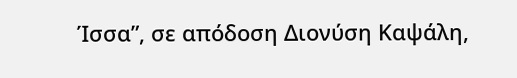Ίσσα”, σε απόδοση Διονύση Καψάλη,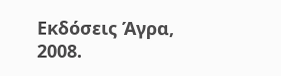Εκδόσεις Άγρα, 2008.